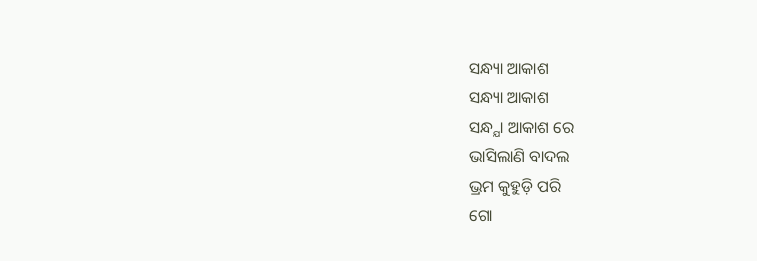ସନ୍ଧ୍ୟା ଆକାଶ
ସନ୍ଧ୍ୟା ଆକାଶ
ସନ୍ଧ୍ଯା ଆକାଶ ରେ
ଭାସିଲାଣି ବାଦଲ
ଭ୍ରମ କୁହୁଡ଼ି ପରି
ଗୋ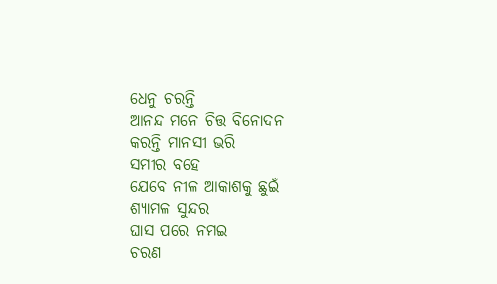ଧେନୁ ଚରନ୍ତି
ଆନନ୍ଦ ମନେ ଚିତ୍ତ ବିନୋଦନ
କରନ୍ତି ମାନସୀ ଭରି
ସମୀର ବହେ
ଯେବେ ନୀଳ ଆକାଶକୁ ଛୁଇଁ
ଶ୍ୟାମଳ ସୁନ୍ଦର
ଘାସ ପରେ ନମଇ
ଚରଣ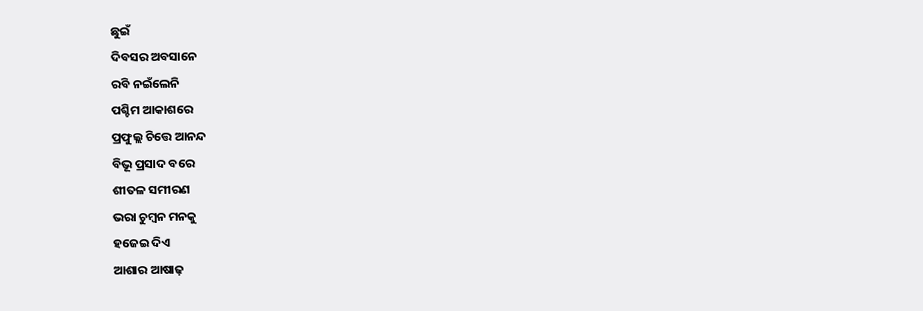ଛୁଇଁ
ଦିବସର ଅବସାନେ
ରବି ନଇଁଲେନି
ପଶ୍ଚିମ ଆକାଶରେ
ପ୍ରଫୁଲ୍ଲ ଚିତ୍ତେ ଆନନ୍ଦ
ବିଭୂ ପ୍ରସାଦ ବରେ
ଶୀତଳ ସମୀରଣ
ଭରା ଚୁମ୍ବନ ମନକୁ
ହଜେଇ ଦିଏ
ଆଶାର ଆଷାଢ଼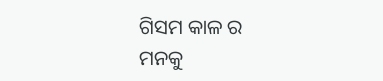ଗିସମ କାଳ ର
ମନକୁ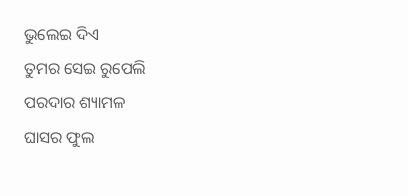ଭୁଲେଇ ଦିଏ
ତୁମର ସେଇ ରୁପେଲି
ପରଦାର ଶ୍ୟାମଳ
ଘାସର ଫୁଲ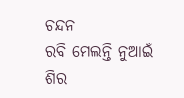ଚନ୍ଦନ
ରବି ମେଲନ୍ତି ନୁଆଇଁ
ଶିର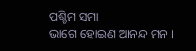ପଶ୍ଚିମ ସମା
ଭାଗେ ହୋଇଣ ଆନନ୍ଦ ମନ ।